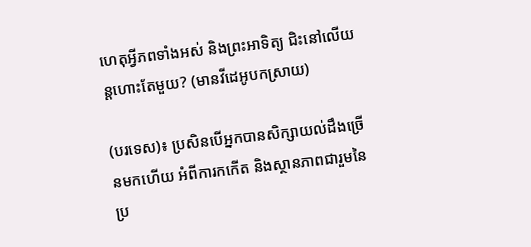ហេតុអ្វីភពទាំងអស់ និងព្រះអាទិត្យ ជិះនៅលើយន្តហោះតែមួយ? (មានវីដេអូបកស្រាយ)

(បរទេស)៖ ប្រសិនបើអ្នកបានសិក្សាយល់ដឹងច្រើនមកហើយ អំពីការកកើត និងស្ថានភាពជារួមនៃប្រ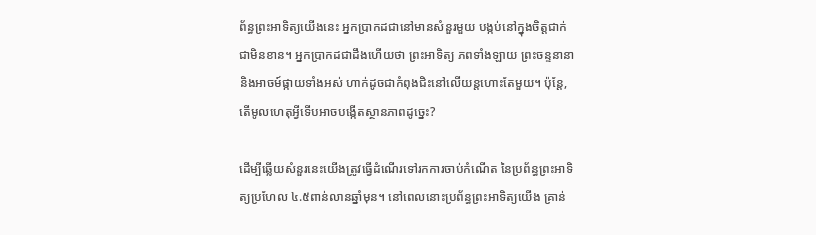ព័ន្ធព្រះអាទិត្យយើងនេះ អ្នកប្រាកដជានៅមានសំនួរមួយ បង្កប់នៅក្នុងចិត្តជាក់ជាមិនខាន។ អ្នកប្រាកដជាដឹងហើយថា ព្រះអាទិត្យ ភពទាំងឡាយ ព្រះចន្ទនានា និងអាចម៍ផ្កាយទាំងអស់ ហាក់ដូចជាកំពុងជិះនៅលើយន្តហោះតែមួយ។ ប៉ុន្តែ, តើមូលហេតុអ្វីទើបអាចបង្កើតស្ថានភាពដូច្នេះ?

ដើម្បីឆ្លើយសំនួរនេះយើងត្រូវធ្វើដំណើរទៅរកការចាប់កំណើត នៃប្រព័ន្ធព្រះអាទិត្យប្រហែល ៤.៥ពាន់លានឆ្នាំមុន។ នៅពេលនោះប្រព័ន្ធព្រះអាទិត្យយើង គ្រាន់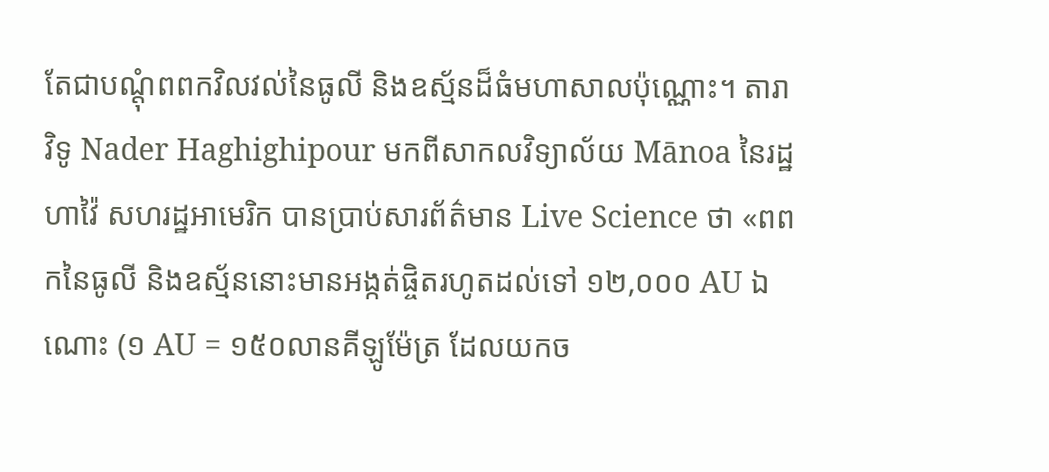តែជាបណ្តុំពពកវិលវល់នៃធូលី និងឧស្ម័នដ៏ធំមហាសាលប៉ុណ្ណោះ។ តារាវិទូ Nader Haghighipour មកពីសាកលវិទ្យាល័យ Mānoa នៃរដ្ឋហាវ៉ៃ សហរដ្ឋអាមេរិក បានប្រាប់សារព័ត៌មាន Live Science ថា «ពពកនៃធូលី និងឧស្ម័ននោះមានអង្កត់ផ្ចិតរហូតដល់ទៅ ១២,០០០ AU ឯណោះ (១ AU = ១៥០លានគីឡូម៉ែត្រ ដែលយកច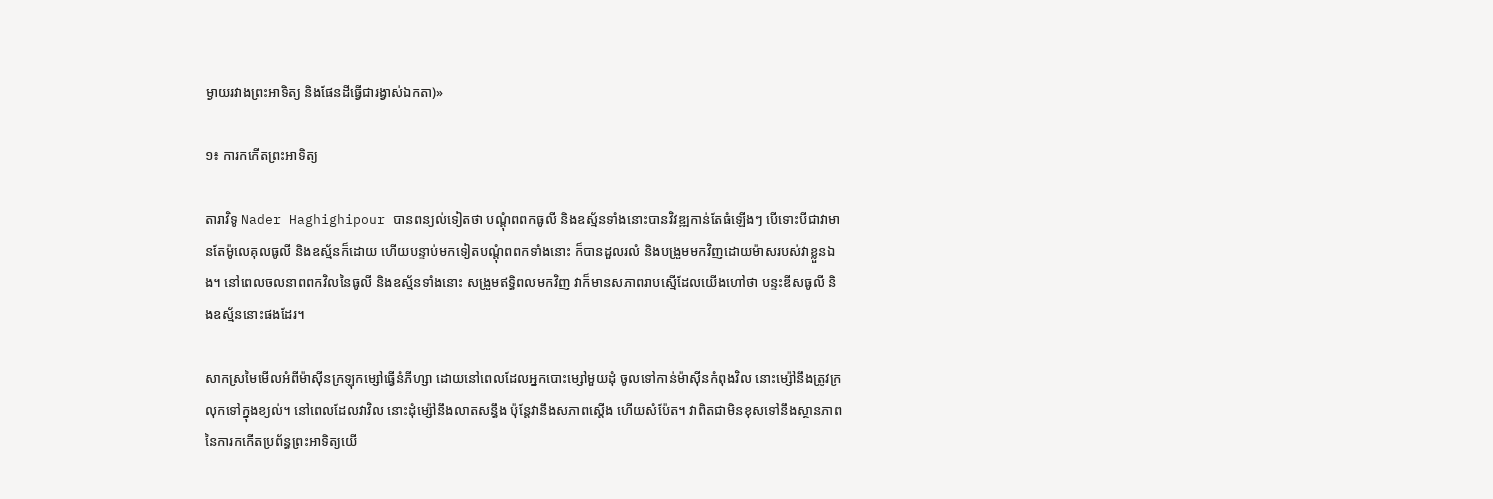ម្ងាយរវាងព្រះអាទិត្យ និងផែនដីធ្វើជារង្វាស់ឯកតា)»

១៖ ការកកើតព្រះអាទិត្យ

តារាវិទូ Nader Haghighipour បានពន្យល់ទៀតថា បណ្តុំពពកធូលី និងឧស្ម័នទាំងនោះបានវិវឌ្ឍកាន់តែធំឡើងៗ បើទោះបីជាវាមានតែម៉ូលេគុលធូលី និងឧស្ម័នក៏ដោយ ហើយបន្ទាប់មកទៀតបណ្តុំពពកទាំងនោះ ក៏បានដួលរលំ និងបង្រួមមកវិញដោយម៉ាសរបស់វាខ្លួនឯង។ នៅពេលចលនាពពកវិលនៃធូលី និងឧស្ម័នទាំងនោះ សង្រួមឥទ្ធិពលមកវិញ វាក៏មានសភាពរាបស្មើដែលយើងហៅថា បន្ទះឌីសធូលី និងឧស្ម័ននោះផងដែរ។

សាកស្រមៃមើលអំពីម៉ាស៊ីនក្រឡុកម្សៅធ្វើនំភីហ្សា ដោយនៅពេលដែលអ្នកបោះម្សៅមួយដុំ ចូលទៅកាន់ម៉ាស៊ីនកំពុងវិល នោះម្ស៉ៅនឹងត្រូវក្រលុកទៅក្នុងខ្យល់។ នៅពេលដែលវាវិល នោះដុំម្ស៉ៅនឹងលាតសន្ធឹង ប៉ុន្តែវានឹងសភាពស្តើង ហើយសំប៉ែត។ វាពិតជាមិនខុសទៅនឹងស្ថានភាព នៃការកកើតប្រព័ន្ធព្រះអាទិត្យយើ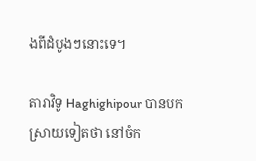ងពីដំបូងៗនោះទេ។

តារាវិទូ Haghighipour បានបកស្រាយទៀតថា នៅចំក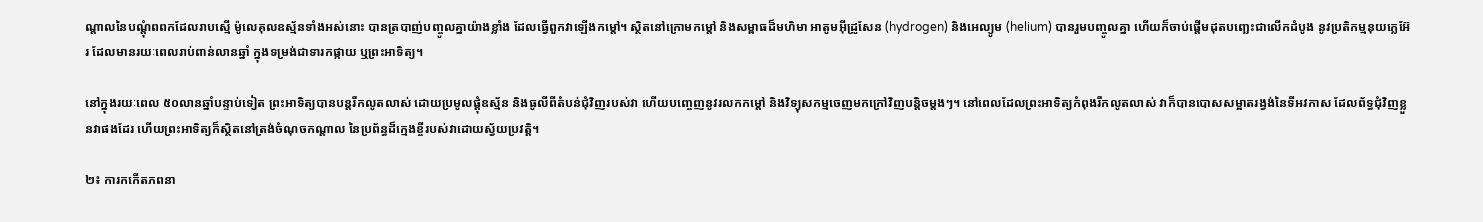ណ្តាលនៃបណ្តុំពពកដែលរាបស្មើ ម៉ូលេគុលឧស្ម័នទាំងអស់នោះ បានត្របាញ់បញ្ចូលគ្នាយ៉ាងខ្លាំង ដែលធ្វើពួកវាឡើងកម្តៅ។ ស្ថិតនៅក្រោមកម្តៅ និងសម្ពាធដ៏មហិមា អាតូមអ៊ីដ្រូសែន (hydrogen) និងអេល្យូម (helium) បានរួមបញ្ចូលគ្នា ហើយក៏ចាប់ផ្តើមដុតបញ្ឆេះជាលើកដំបូង នូវប្រតិកម្មនុយក្លេអ៊ែរ ដែលមានរយៈពេលរាប់ពាន់លានឆ្នាំ ក្នុងទម្រង់ជាទារកផ្កាយ ឬព្រះអាទិត្យ។

នៅក្នុងរយៈពេល ៥០លានឆ្នាំបន្ទាប់ទៀត ព្រះអាទិត្យបានបន្តរីកលូតលាស់ ដោយប្រមូលផ្តុំឧស្ម័ន និងធូលីពីតំបន់ជុំវិញរបស់វា ហើយបញ្ចេញនូវរលកកម្តៅ និងវិទ្យុសកម្មចេញមកក្រៅវិញបន្តិចម្តងៗ។ នៅពេលដែលព្រះអាទិត្យកំពុងរីកលូតលាស់ វាក៏បានបោសសម្អាតរង្វង់នៃទីអវកាស ដែលព័ទ្ធជុំវិញខ្លួនវាផងដែរ ហើយព្រះអាទិត្យក៏ស្ថិតនៅត្រង់ចំណុចកណ្តាល នៃប្រព័ន្ធដ៏ក្មេងខ្ចីរបស់វាដោយស្វ័យប្រវត្តិ។

២៖ ការកកើតភពនា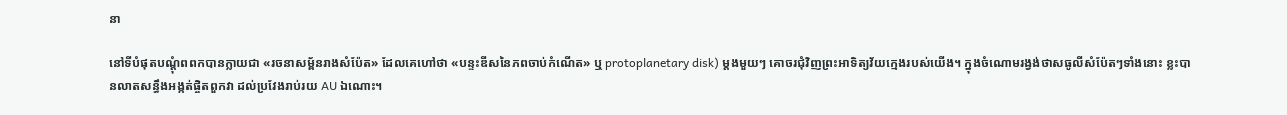នា

នៅទីបំផុតបណ្តុំពពកបានក្លាយជា «រចនាសម្ព័នរាងសំប៉ែត» ដែលគេហៅថា «បន្ទះឌីសនៃភពចាប់កំណើត» ឬ protoplanetary disk) ម្តងមួយៗ គោចរជុំវិញព្រះអាទិត្យវ័យក្មេងរបស់យើង។ ក្នុងចំណោមរង្វង់ថាសធូលីសំប៉ែតៗទាំងនោះ ខ្លះបានលាតសន្ធឹងអង្កត់ផ្ចិតពួកវា ដល់ប្រវែងរាប់រយ AU ឯណោះ។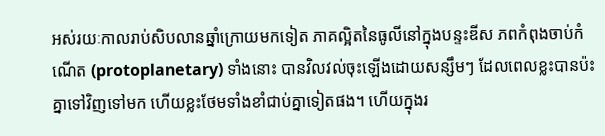អស់រយៈកាលរាប់សិបលានឆ្នាំក្រោយមកទៀត ភាគល្អិតនៃធូលីនៅក្នុងបន្ទះឌីស ភពកំពុងចាប់កំណើត (protoplanetary) ទាំងនោះ បានវិលវល់ចុះឡើងដោយសន្សឹមៗ ដែលពេលខ្លះបានប៉ះគ្នាទៅវិញទៅមក ហើយខ្លះថែមទាំងខាំជាប់គ្នាទៀតផង។ ហើយក្នុងរ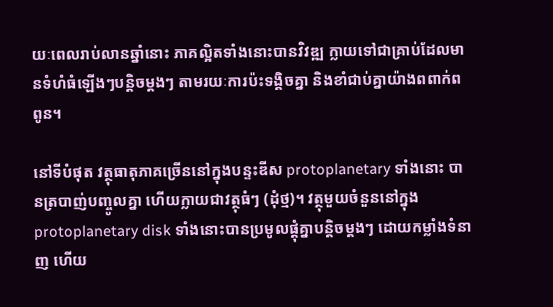យៈពេលរាប់លានឆ្នាំនោះ ភាគល្អិតទាំងនោះបានវិវឌ្ឍ ក្លាយទៅជាគ្រាប់ដែលមានទំហំធំឡើងៗបន្តិចម្តងៗ តាមរយៈការប៉ះទង្គិចគ្នា និងខាំជាប់គ្នាយ៉ាងពពាក់ពពូន។

នៅទីបំផុត វត្ថុធាតុភាគច្រើននៅក្នុងបន្ទះឌីស protoplanetary ទាំងនោះ បានត្របាញ់បញ្ចូលគ្នា ហើយក្លាយជាវត្ថុធំៗ (ដុំថ្ម)។ វត្ថុមួយចំនួននៅក្នុង protoplanetary disk ទាំងនោះបានប្រមូលផ្តុំគ្នាបន្តិចម្តងៗ ដោយកម្លាំងទំនាញ ហើយ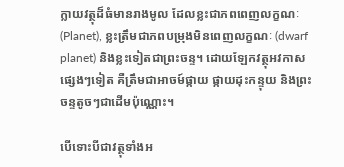ក្លាយវត្ថុដ៏ធំមានរាងមូល ដែលខ្លះជាភពពេញលក្ខណៈ (Planet), ខ្លះត្រឹមជាភពបម្រុងមិនពេញលក្ខណៈ (dwarf planet) និងខ្លះទៀតជាព្រះចន្ទ។ ដោយឡែកវត្ថុអវកាសផ្សេងៗទៀត គឺត្រឹមជាអាចម៍ផ្កាយ ផ្កាយដុះកន្ទុយ និងព្រះចន្ទតូចៗជាដើមប៉ុណ្ណោះ។

បើទោះបីជាវត្ថុទាំងអ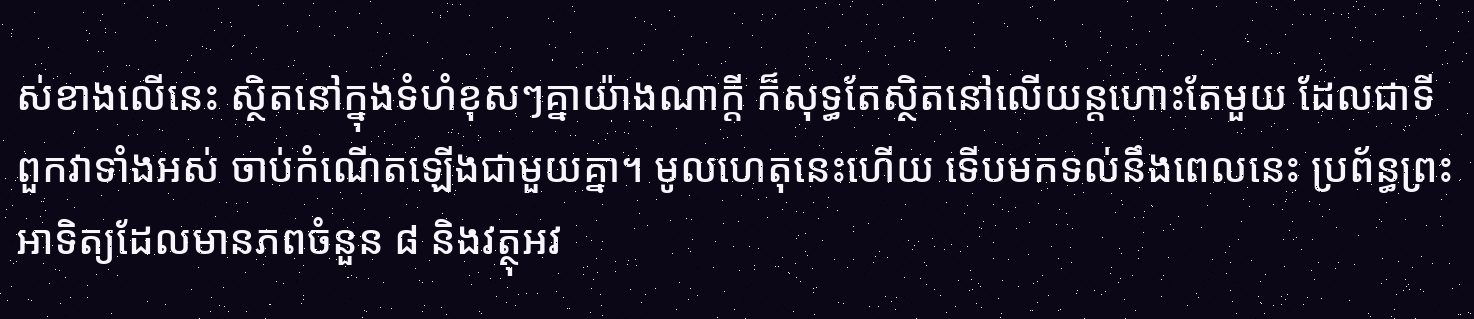ស់ខាងលើនេះ ស្ថិតនៅក្នុងទំហំខុសៗគ្នាយ៉ាងណាក្តី ក៏សុទ្ធតែស្ថិតនៅលើយន្តហោះតែមួយ ដែលជាទីពួកវាទាំងអស់ ចាប់កំណើតឡើងជាមួយគ្នា។ មូលហេតុនេះហើយ ទើបមកទល់នឹងពេលនេះ ប្រព័ន្ធព្រះអាទិត្យដែលមានភពចំនួន ៨ និងវត្ថុអវ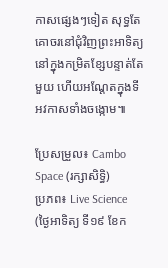កាសផ្សេងៗទៀត សុទ្ធតែគោចរនៅជុំវិញព្រះអាទិត្យ នៅក្នុងកម្រិតខ្សែបន្ទាត់តែមួយ ហើយអណ្តែតក្នុងទីអវកាសទាំងចង្កោម៕

ប្រែសម្រួល៖ Cambo Space (រក្សាសិទ្ធិ)
ប្រភព៖ Live Science (ថ្ងៃអាទិត្យ ទី១៩ ខែក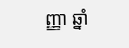ញ្ញា ឆ្នាំ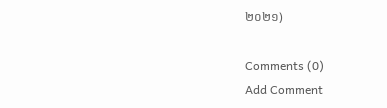២០២១)

Comments (0)
Add Comment